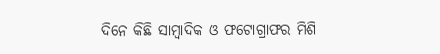ଦିନେ କିଛି ସାମ୍ବାଦିକ ଓ ଫଟୋଗ୍ରାଫର ମିଶି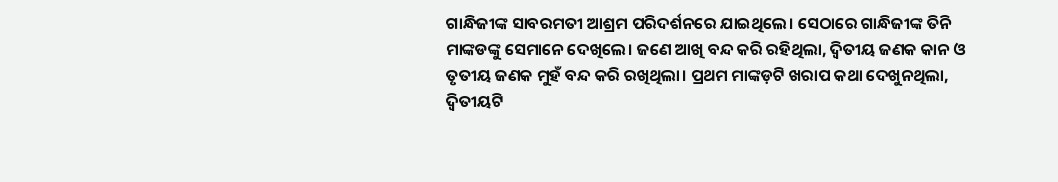ଗାନ୍ଧିଜୀଙ୍କ ସାବରମତୀ ଆଶ୍ରମ ପରିଦର୍ଶନରେ ଯାଇଥିଲେ। ସେଠାରେ ଗାନ୍ଧିଜୀଙ୍କ ତିନି ମାଙ୍କଡଙ୍କୁ ସେମାନେ ଦେଖିଲେ। ଜଣେ ଆଖି ବନ୍ଦ କରି ରହିଥିଲା, ଦ୍ୱିତୀୟ ଜଣକ କାନ ଓ ତୃତୀୟ ଜଣକ ମୁହଁ ବନ୍ଦ କରି ରଖିଥିଲା। ପ୍ରଥମ ମାଙ୍କଡ଼ଟି ଖରାପ କଥା ଦେଖୁନଥିଲା, ଦ୍ୱିତୀୟଟି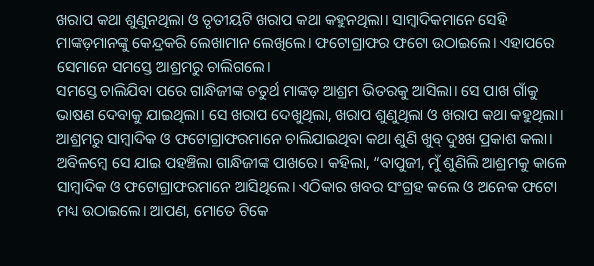ଖରାପ କଥା ଶୁଣୁନଥିଲା ଓ ତୃତୀୟଟି ଖରାପ କଥା କହୁନଥିଲା। ସାମ୍ବାଦିକମାନେ ସେହି ମାଙ୍କଡ଼ମାନଙ୍କୁ କେନ୍ଦ୍ରକରି ଲେଖାମାନ ଲେଖିଲେ। ଫଟୋଗ୍ରାଫର ଫଟୋ ଉଠାଇଲେ। ଏହାପରେ ସେମାନେ ସମସ୍ତେ ଆଶ୍ରମରୁ ଚାଲିଗଲେ।
ସମସ୍ତେ ଚାଲିଯିବା ପରେ ଗାନ୍ଧିଜୀଙ୍କ ଚତୁର୍ଥ ମାଙ୍କଡ଼ ଆଶ୍ରମ ଭିତରକୁ ଆସିଲା। ସେ ପାଖ ଗାଁକୁ ଭାଷଣ ଦେବାକୁ ଯାଇଥିଲା। ସେ ଖରାପ ଦେଖୁଥିଲା, ଖରାପ ଶୁଣୁଥିଲା ଓ ଖରାପ କଥା କହୁଥିଲା। ଆଶ୍ରମରୁ ସାମ୍ବାଦିକ ଓ ଫଟୋଗ୍ରାଫରମାନେ ଚାଲିଯାଇଥିବା କଥା ଶୁଣି ଖୁବ୍ ଦୁଃଖ ପ୍ରକାଶ କଲା। ଅବିଳମ୍ବେ ସେ ଯାଇ ପହଞ୍ଚିଲା ଗାନ୍ଧିଜୀଙ୍କ ପାଖରେ। କହିଲା, “ବାପୁଜୀ, ମୁଁ ଶୁଣିଲି ଆଶ୍ରମକୁ କାଳେ ସାମ୍ବାଦିକ ଓ ଫଟୋଗ୍ରାଫରମାନେ ଆସିଥିଲେ। ଏଠିକାର ଖବର ସଂଗ୍ରହ କଲେ ଓ ଅନେକ ଫଟୋ ମଧ୍ୟ ଉଠାଇଲେ। ଆପଣ, ମୋତେ ଟିକେ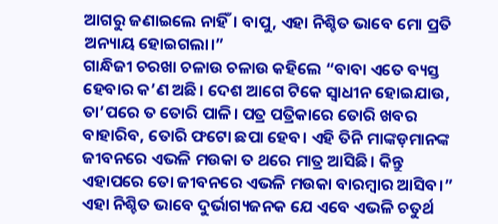ଆଗରୁ ଜଣାଇଲେ ନାହିଁ। ବାପୁ, ଏହା ନିଶ୍ଚିତ ଭାବେ ମୋ ପ୍ରତି ଅନ୍ୟାୟ ହୋଇଗଲା।”
ଗାନ୍ଧିଜୀ ଚରଖା ଚଳାଉ ଚଳାଉ କହିଲେ “ବାବା ଏତେ ବ୍ୟସ୍ତ ହେବାର କ’ଣ ଅଛି। ଦେଶ ଆଗେ ଟିକେ ସ୍ଵାଧୀନ ହୋଇଯାଉ, ତା’ପରେ ତ ତୋରି ପାଳି। ପତ୍ର ପତ୍ରିକାରେ ତୋରି ଖବର ବାହାରିବ, ତୋରି ଫଟୋ ଛପା ହେବ। ଏହି ତିନି ମାଙ୍କଡ଼ମାନଙ୍କ ଜୀବନରେ ଏଭଳି ମଉକା ତ ଥରେ ମାତ୍ର ଆସିଛି। କିନ୍ତୁ ଏହାପରେ ତୋ ଜୀବନରେ ଏଭଳି ମଉକା ବାରମ୍ବାର ଆସିବ।”
ଏହା ନିଶ୍ଚିତ ଭାବେ ଦୁର୍ଭାଗ୍ୟଜନକ ଯେ ଏବେ ଏଭଳି ଚତୁର୍ଥ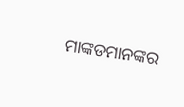ମାଙ୍କଡମାନଙ୍କର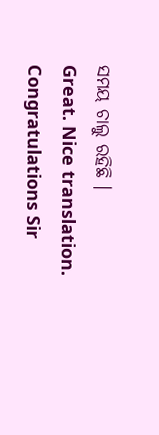ସମୟ ଚାଲୁ ରହିଛି ।
Great. Nice translation. Congratulations Sir